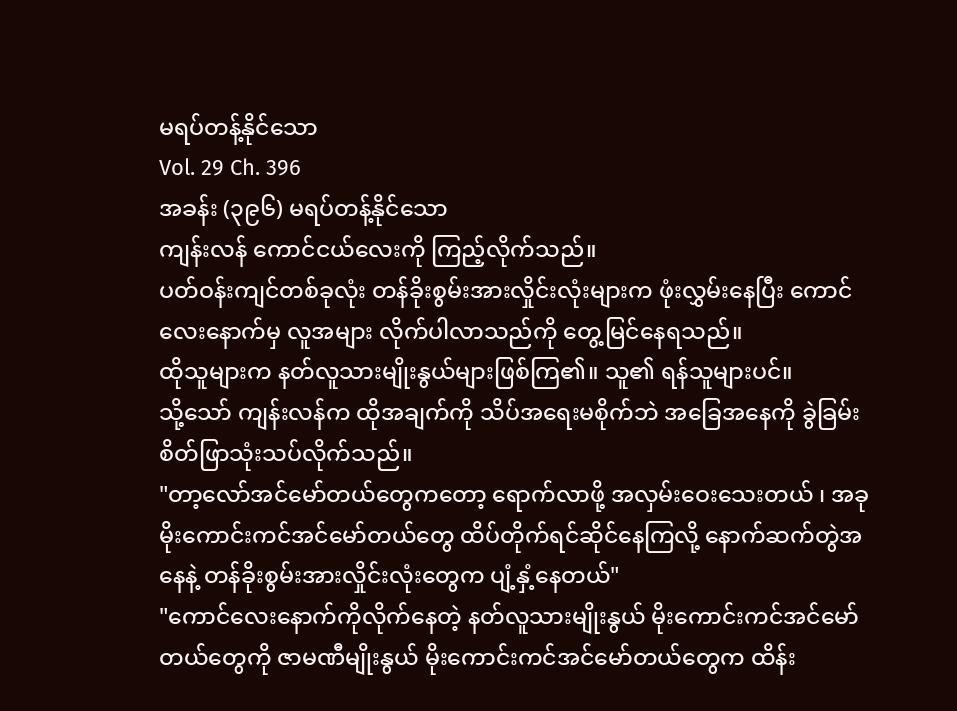မရပ်တန့်နိုင်သော
Vol. 29 Ch. 396
အခန်း (၃၉၆) မရပ်တန့်နိုင်သော
ကျန်းလန် ကောင်ငယ်လေးကို ကြည့်လိုက်သည်။
ပတ်ဝန်းကျင်တစ်ခုလုံး တန်ခိုးစွမ်းအားလှိုင်းလုံးများက ဖုံးလွှမ်းနေပြီး ကောင်လေးနောက်မှ လူအများ လိုက်ပါလာသည်ကို တွေ့မြင်နေရသည်။
ထိုသူများက နတ်လူသားမျိုးနွယ်များဖြစ်ကြ၏။ သူ၏ ရန်သူများပင်။
သို့သော် ကျန်းလန်က ထိုအချက်ကို သိပ်အရေးမစိုက်ဘဲ အခြေအနေကို ခွဲခြမ်းစိတ်ဖြာသုံးသပ်လိုက်သည်။
"တာ့လော်အင်မော်တယ်တွေကတော့ ရောက်လာဖို့ အလှမ်းဝေးသေးတယ် ၊ အခု မိုးကောင်းကင်အင်မော်တယ်တွေ ထိပ်တိုက်ရင်ဆိုင်နေကြလို့ နောက်ဆက်တွဲအနေနဲ့ တန်ခိုးစွမ်းအားလှိုင်းလုံးတွေက ပျံ့နှံ့နေတယ်"
"ကောင်လေးနောက်ကိုလိုက်နေတဲ့ နတ်လူသားမျိုးနွယ် မိုးကောင်းကင်အင်မော်တယ်တွေကို ဇာမဏီမျိုးနွယ် မိုးကောင်းကင်အင်မော်တယ်တွေက ထိန်း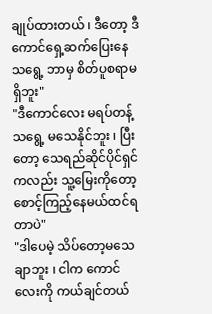ချုပ်ထားတယ် ၊ ဒီတော့ ဒီကောင်ရှေ့ဆက်ပြေးနေသရွေ့ ဘာမှ စိတ်ပူစရာမရှိဘူး"
"ဒီကောင်လေး မရပ်တန့်သရွေ့ မသေနိုင်ဘူး ၊ ပြီးတော့ သေရည်ဆိုင်ပိုင်ရှင်ကလည်း သူ့မြေးကိုတော့ စောင့်ကြည့်နေမယ်ထင်ရတာပဲ"
"ဒါပေမဲ့ သိပ်တော့မသေချာဘူး ၊ ငါက ကောင်လေးကို ကယ်ချင်တယ်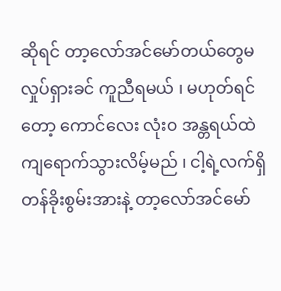ဆိုရင် တာ့လော်အင်မော်တယ်တွေမလှုပ်ရှားခင် ကူညီရမယ် ၊ မဟုတ်ရင်တော့ ကောင်လေး လုံး၀ အန္တရယ်ထဲ ကျရောက်သွားလိမ့်မည် ၊ ငါ့ရဲ့လက်ရှိတန်ခိုးစွမ်းအားနဲ့ တာ့လော်အင်မော်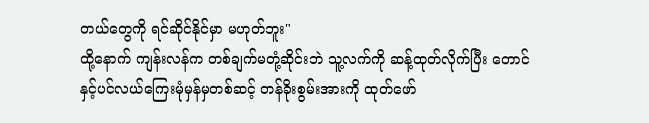တယ်တွေကို ရင်ဆိုင်နိုင်မှာ မဟုတ်ဘူး"
ထို့နောက် ကျန်းလန်က တစ်ချက်မတုံ့ဆိုင်းဘဲ သူ့လက်ကို ဆန့်ထုတ်လိုက်ပြီး တောင်နှင့်ပင်လယ်ကြေးမုံမှန်မှတစ်ဆင့် တန်ခိုးစွမ်းအားကို ထုတ်ဖော်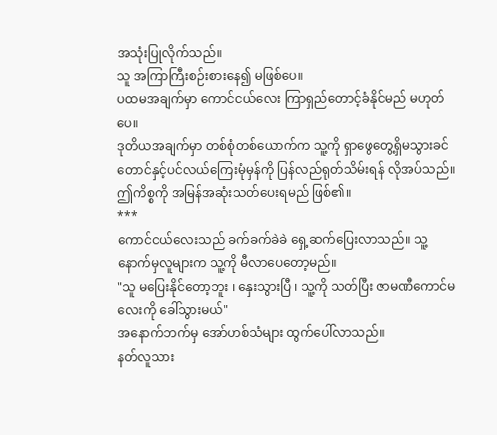အသုံးပြုလိုက်သည်။
သူ အကြာကြီးစဉ်းစားနေ၍ မဖြစ်ပေ။
ပထမအချက်မှာ ကောင်ငယ်လေး ကြာရှည်တောင့်ခံနိုင်မည် မဟုတ်ပေ။
ဒုတိယအချက်မှာ တစ်စုံတစ်ယောက်က သူ့ကို ရှာဖွေတွေ့ရှိမသွားခင် တောင်နှင့်ပင်လယ်ကြေးမုံမှန်ကို ပြန်လည်ရုတ်သိမ်းရန် လိုအပ်သည်။
ဤကိစ္စကို အမြန်အဆုံးသတ်ပေးရမည် ဖြစ်၏။
***
ကောင်ငယ်လေးသည် ခက်ခက်ခဲခဲ ရှေ့ဆက်ပြေးလာသည်။ သူ့နောက်မှလူများက သူ့ကို မီလာပေတော့မည်။
"သူ မပြေးနိုင်တော့ဘူး ၊ နှေးသွားပြီ ၊ သူ့ကို သတ်ပြီး ဇာမဏီကောင်မလေးကို ခေါ်သွားမယ်"
အနောက်ဘက်မှ အော်ဟစ်သံများ ထွက်ပေါ်လာသည်။
နတ်လူသား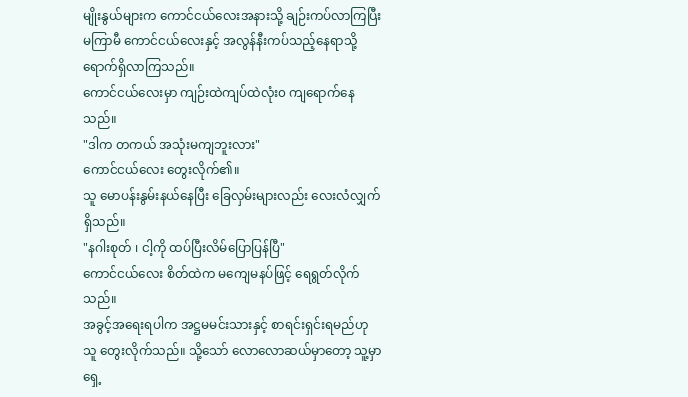မျိုးနွယ်များက ကောင်ငယ်လေးအနားသို့ ချဉ်းကပ်လာကြပြီး မကြာမီ ကောင်ငယ်လေးနှင့် အလွန်နီးကပ်သည့်နေရာသို့ ရောက်ရှိလာကြသည်။
ကောင်ငယ်လေးမှာ ကျဉ်းထဲကျပ်ထဲလုံး၀ ကျရောက်နေသည်။
"ဒါက တကယ် အသုံးမကျဘူးလား"
ကောင်ငယ်လေး တွေးလိုက်၏။
သူ မောပန်းနွမ်းနယ်နေပြီး ခြေလှမ်းများလည်း လေးလံလျှက် ရှိသည်။
"နဂါးစုတ် ၊ ငါ့ကို ထပ်ပြီးလိမ်ပြောပြန်ပြီ"
ကောင်ငယ်လေး စိတ်ထဲက မကျေမနပ်ဖြင့် ရေရွတ်လိုက်သည်။
အခွင့်အရေးရပါက အဋ္ဌမမင်းသားနှင့် စာရင်းရှင်းရမည်ဟု သူ တွေးလိုက်သည်။ သို့သော် လောလောဆယ်မှာတော့ သူ့မှာ ရှေ့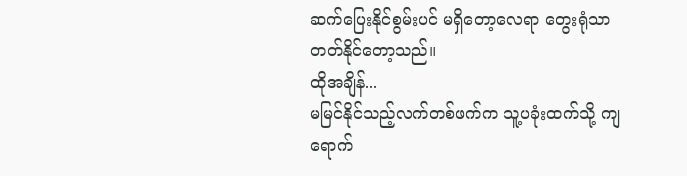ဆက်ပြေးနိုင်စွမ်းပင် မရှိတော့လေရာ တွေးရုံသာ တတ်နိုင်တော့သည်။
ထိုအချိန်...
မမြင်နိုင်သည့်လက်တစ်ဖက်က သူ့ပခုံးထက်သို့ ကျရောက်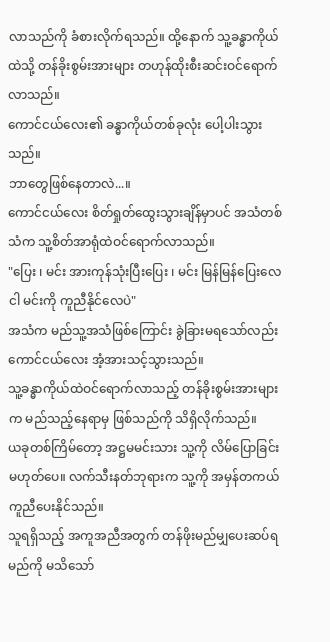လာသည်ကို ခံစားလိုက်ရသည်။ ထို့နောက် သူ့ခန္ဓာကိုယ်ထဲသို့ တန်ခိုးစွမ်းအားများ တဟုန်ထိုးစီးဆင်းဝင်ရောက်လာသည်။
ကောင်ငယ်လေး၏ ခန္ဓာကိုယ်တစ်ခုလုံး ပေါ့ပါးသွားသည်။
ဘာတွေဖြစ်နေတာလဲ...။
ကောင်ငယ်လေး စိတ်ရှုတ်ထွေးသွားချိန်မှာပင် အသံတစ်သံက သူ့စိတ်အာရုံထဲဝင်ရောက်လာသည်။
"ပြေး ၊ မင်း အားကုန်သုံးပြီးပြေး ၊ မင်း မြန်မြန်ပြေးလေ ငါ မင်းကို ကူညီနိုင်လေပဲ"
အသံက မည်သူ့အသံဖြစ်ကြောင်း ခွဲခြားမရသော်လည်း ကောင်ငယ်လေး အံ့အားသင့်သွားသည်။
သူ့ခန္ဓာကိုယ်ထဲဝင်ရောက်လာသည့် တန်ခိုးစွမ်းအားများက မည်သည့်နေရာမှ ဖြစ်သည်ကို သိရှိလိုက်သည်။
ယခုတစ်ကြိမ်တော့ အဋ္ဌမမင်းသား သူ့ကို လိမ်ပြောခြင်း မဟုတ်ပေ။ လက်သီးနတ်ဘုရားက သူ့ကို အမှန်တကယ် ကူညီပေးနိုင်သည်။
သူရရှိသည့် အကူအညီအတွက် တန်ဖိုးမည်မျှပေးဆပ်ရမည်ကို မသိသော်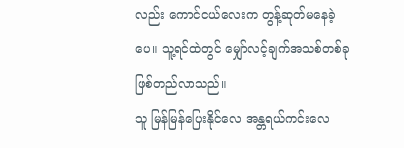လည်း ကောင်ငယ်လေးက တွန့်ဆုတ်မနေခဲ့ပေ။ သူ့ရင်ထဲတွင် မျှော်လင့်ချက်အသစ်တစ်ခု ဖြစ်တည်လာသည်။
သူ မြန်မြန်ပြေးနိုင်လေ အန္တရယ်ကင်းလေ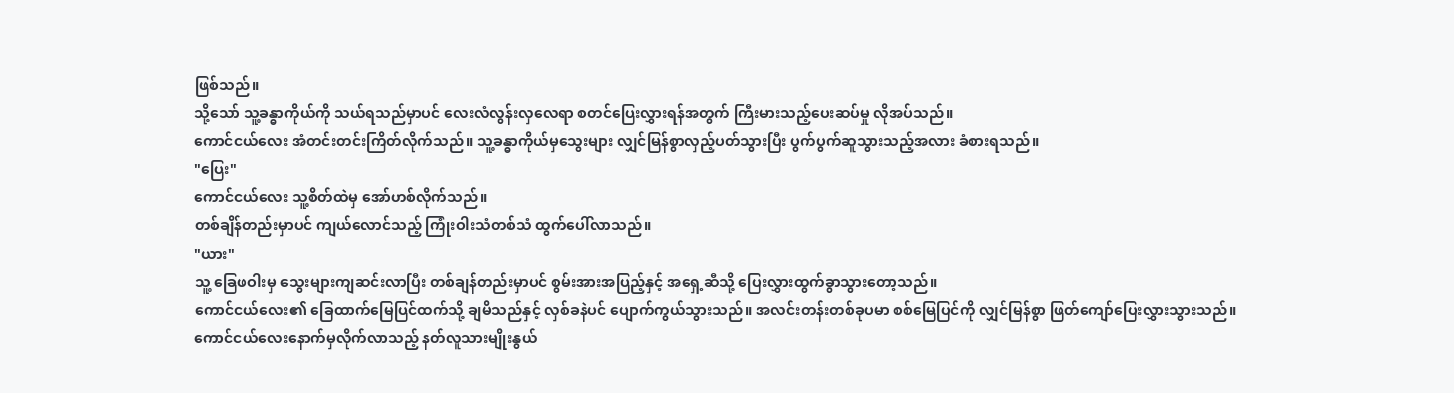ဖြစ်သည်။
သို့သော် သူ့ခန္ဓာကိုယ်ကို သယ်ရသည်မှာပင် လေးလံလွန်းလှလေရာ စတင်ပြေးလွှားရန်အတွက် ကြီးမားသည့်ပေးဆပ်မှု လိုအပ်သည်။
ကောင်ငယ်လေး အံတင်းတင်းကြိတ်လိုက်သည်။ သူ့ခန္ဓာကိုယ်မှသွေးများ လျှင်မြန်စွာလှည့်ပတ်သွားပြီး ပွက်ပွက်ဆူသွားသည့်အလား ခံစားရသည်။
"ပြေး"
ကောင်ငယ်လေး သူ့စိတ်ထဲမှ အော်ဟစ်လိုက်သည်။
တစ်ချိန်တည်းမှာပင် ကျယ်လောင်သည့် ကြုံးဝါးသံတစ်သံ ထွက်ပေါ်လာသည်။
"ယား"
သူ့ ခြေဖဝါးမှ သွေးများကျဆင်းလာပြီး တစ်ချန်တည်းမှာပင် စွမ်းအားအပြည့်နှင့် အရှေ့ဆီသို့ ပြေးလွှားထွက်ခွာသွားတော့သည်။
ကောင်ငယ်လေး၏ ခြေထာက်မြေပြင်ထက်သို့ ချမိသည်နှင့် လှစ်ခနဲပင် ပျောက်ကွယ်သွားသည်။ အလင်းတန်းတစ်ခုပမာ စစ်မြေပြင်ကို လျှင်မြန်စွာ ဖြတ်ကျော်ပြေးလွှားသွားသည်။
ကောင်ငယ်လေးနောက်မှလိုက်လာသည့် နတ်လူသားမျိုးနွယ်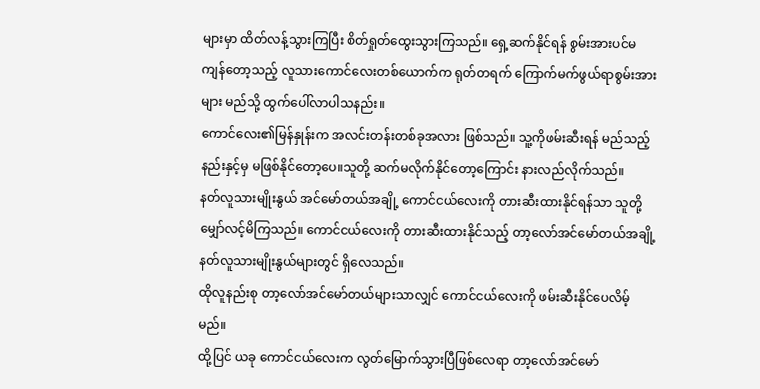များမှာ ထိတ်လန့်သွားကြပြီး စိတ်ရှုတ်ထွေးသွားကြသည်။ ရှေ့ဆက်နိုင်ရန် စွမ်းအားပင်မကျန်တော့သည့် လူသားကောင်လေးတစ်ယောက်က ရုတ်တရက် ကြောက်မက်ဖွယ်ရာစွမ်းအားများ မည်သို့ ထွက်ပေါ်လာပါသနည်း။
ကောင်လေး၏မြန်နှုန်းက အလင်းတန်းတစ်ခုအလား ဖြစ်သည်။ သူ့ကိုဖမ်းဆီးရန် မည်သည့်နည်းနှင့်မှ မဖြစ်နိုင်တော့ပေ။သူတို့ ဆက်မလိုက်နိုင်တော့ကြောင်း နားလည်လိုက်သည်။
နတ်လူသားမျိုးနွယ် အင်မော်တယ်အချို့ ကောင်ငယ်လေးကို တားဆီးထားနိုင်ရန်သာ သူတို့မျှော်လင့်မိကြသည်။ ကောင်ငယ်လေးကို တားဆီးထားနိုင်သည့် တာ့လော်အင်မော်တယ်အချို့ နတ်လူသားမျိုးနွယ်များတွင် ရှိလေသည်။
ထိုလူနည်းစု တာ့လော်အင်မော်တယ်များသာလျှင် ကောင်ငယ်လေးကို ဖမ်းဆီးနိုင်ပေလိမ့်မည်။
ထို့ပြင် ယခု ကောင်ငယ်လေးက လွတ်မြောက်သွားပြီဖြစ်လေရာ တာ့လော်အင်မော်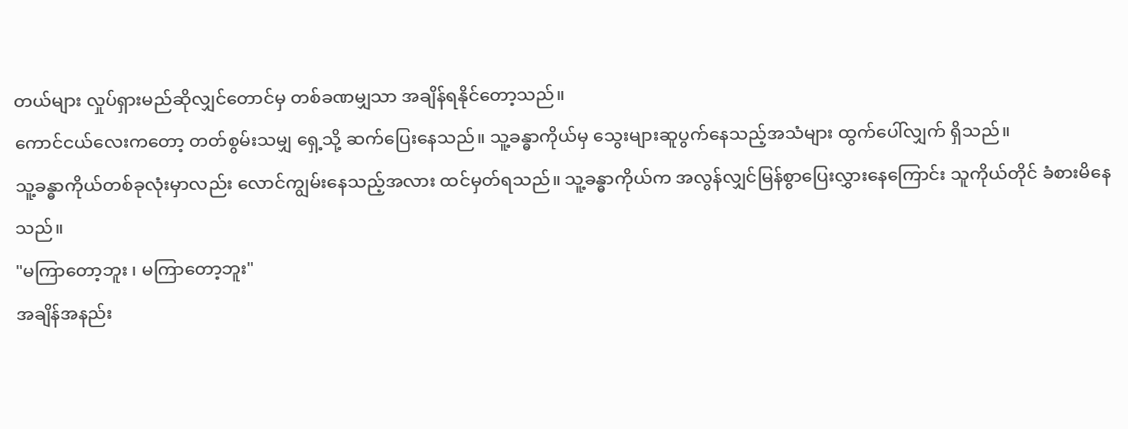တယ်များ လှုပ်ရှားမည်ဆိုလျှင်တောင်မှ တစ်ခဏမျှသာ အချိန်ရနိုင်တော့သည်။
ကောင်ငယ်လေးကတော့ တတ်စွမ်းသမျှ ရှေ့သို့ ဆက်ပြေးနေသည်။ သူ့ခန္ဓာကိုယ်မှ သွေးများဆူပွက်နေသည့်အသံများ ထွက်ပေါ်လျှက် ရှိသည်။
သူ့ခန္ဓာကိုယ်တစ်ခုလုံးမှာလည်း လောင်ကျွမ်းနေသည့်အလား ထင်မှတ်ရသည်။ သူ့ခန္ဓာကိုယ်က အလွန်လျှင်မြန်စွာပြေးလွှားနေကြောင်း သူကိုယ်တိုင် ခံစားမိနေသည်။
"မကြာတော့ဘူး ၊ မကြာတော့ဘူး"
အချိန်အနည်း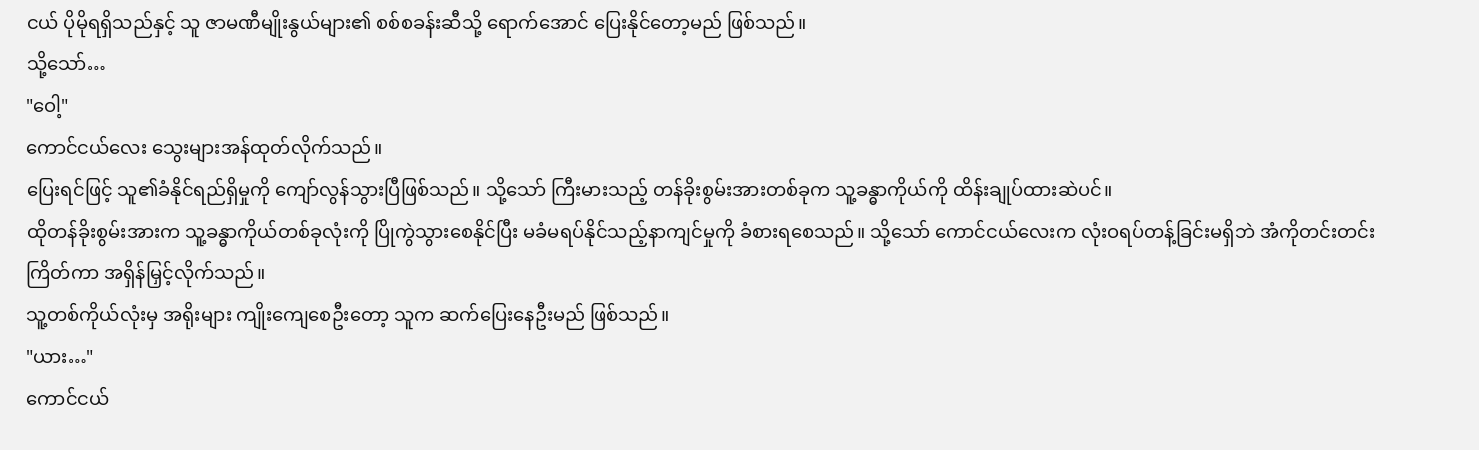ငယ် ပိုမိုရရှိသည်နှင့် သူ ဇာမဏီမျိုးနွယ်များ၏ စစ်စခန်းဆီသို့ ရောက်အောင် ပြေးနိုင်တော့မည် ဖြစ်သည်။
သို့သော်…
"ဝေါ့"
ကောင်ငယ်လေး သွေးများအန်ထုတ်လိုက်သည်။
ပြေးရင်ဖြင့် သူ၏ခံနိုင်ရည်ရှိမှုကို ကျော်လွန်သွားပြီဖြစ်သည်။ သို့သော် ကြီးမားသည့် တန်ခိုးစွမ်းအားတစ်ခုက သူ့ခန္ဓာကိုယ်ကို ထိန်းချုပ်ထားဆဲပင်။
ထိုတန်ခိုးစွမ်းအားက သူ့ခန္ဓာကိုယ်တစ်ခုလုံးကို ပြိုကွဲသွားစေနိုင်ပြီး မခံမရပ်နိုင်သည့်နာကျင်မှုကို ခံစားရစေသည်။ သို့သော် ကောင်ငယ်လေးက လုံးဝရပ်တန့်ခြင်းမရှိဘဲ အံကိုတင်းတင်းကြိတ်ကာ အရှိန်မြှင့်လိုက်သည်။
သူ့တစ်ကိုယ်လုံးမှ အရိုးများ ကျိုးကျေစေဦးတော့ သူက ဆက်ပြေးနေဦးမည် ဖြစ်သည်။
"ယား…"
ကောင်ငယ်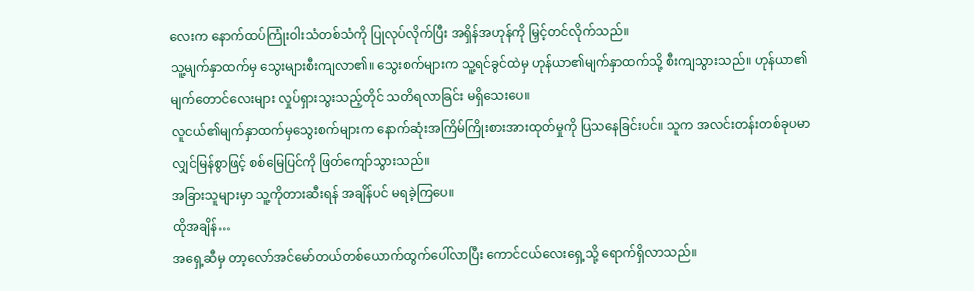လေးက နောက်ထပ်ကြုံးဝါးသံတစ်သံကို ပြုလုပ်လိုက်ပြီး အရှိန်အဟုန်ကို မြှင့်တင်လိုက်သည်။
သူ့မျက်နှာထက်မှ သွေးများစီးကျလာ၏။ သွေးစက်များက သူ့ရင်ခွင်ထဲမှ ဟုန်ယာ၏မျက်နှာထက်သို့ စီးကျသွားသည်။ ဟုန်ယာ၏မျက်တောင်လေးများ လှုပ်ရှားသွးသည့်တိုင် သတိရလာခြင်း မရှိသေးပေ။
လူငယ်၏မျက်နှာထက်မှသွေးစက်များက နောက်ဆုံးအကြိမ်ကြိုးစားအားထုတ်မှုကို ပြသနေခြင်းပင်။ သူက အလင်းတန်းတစ်ခုပမာ လျှင်မြန်စွာဖြင့် စစ်မြေပြင်ကို ဖြတ်ကျော်သွားသည်။
အခြားသူများမှာ သူ့ကိုတားဆီးရန် အချိန်ပင် မရခဲ့ကြပေ။
ထိုအချိန်…
အရှေ့ဆီမှ တာ့လော်အင်မော်တယ်တစ်ယောက်ထွက်ပေါ်လာပြီး ကောင်ငယ်လေးရှေ့သို့ ရောက်ရှိလာသည်။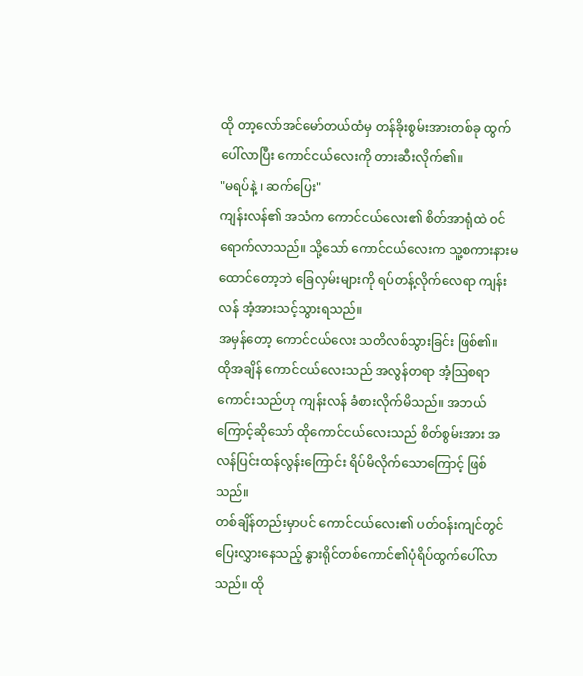ထို တာ့လော်အင်မော်တယ်ထံမှ တန်ခိုးစွမ်းအားတစ်ခု ထွက်ပေါ်လာပြီး ကောင်ငယ်လေးကို တားဆီးလိုက်၏။
"မရပ်နဲ့ ၊ ဆက်ပြေး"
ကျန်းလန်၏ အသံက ကောင်ငယ်လေး၏ စိတ်အာရုံထဲ ဝင်ရောက်လာသည်။ သို့သော် ကောင်ငယ်လေးက သူ့စကားနားမထောင်တော့ဘဲ ခြေလှမ်းများကို ရပ်တန့်လိုက်လေရာ ကျန်းလန် အံ့အားသင့်သွားရသည်။
အမှန်တော့ ကောင်ငယ်လေး သတိလစ်သွားခြင်း ဖြစ်၏။
ထိုအချိန် ကောင်ငယ်လေးသည် အလွန်တရာ အံ့သြစရာကောင်းသည်ဟု ကျန်းလန် ခံစားလိုက်မိသည်။ အဘယ်ကြောင့်ဆိုသော် ထိုကောင်ငယ်လေးသည် စိတ်စွမ်းအား အလန်ပြင်းထန်လွန်းကြောင်း ရိပ်မိလိုက်သောကြောင့် ဖြစ်သည်။
တစ်ချိန်တည်းမှာပင် ကောင်ငယ်လေး၏ ပတ်ဝန်းကျင်တွင် ပြေးလွှားနေသည့် နွားရိုင်တစ်ကောင်၏ပုံရိပ်ထွက်ပေါ်လာသည်။ ထို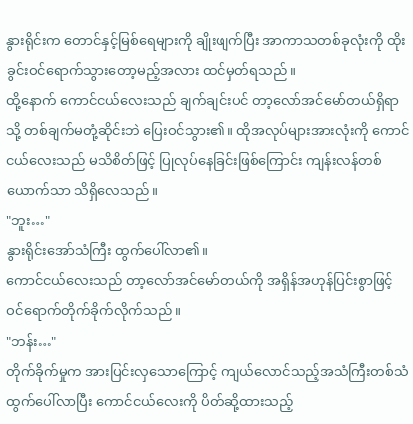နွားရိုင်းက တောင်နှင့်မြစ်ရေများကို ချိုးဖျက်ပြီး အာကာသတစ်ခုလုံးကို ထိုးခွင်းဝင်ရောက်သွားတော့မည့်အလား ထင်မှတ်ရသည်။
ထို့နောက် ကောင်ငယ်လေးသည် ချက်ချင်းပင် တာ့လော်အင်မော်တယ်ရှိရာသို့ တစ်ချက်မတုံ့ဆိုင်းဘဲ ပြေးဝင်သွား၏။ ထိုအလုပ်များအားလုံးကို ကောင်ငယ်လေးသည် မသိစိတ်ဖြင့် ပြုလုပ်နေခြင်းဖြစ်ကြောင်း ကျန်းလန်တစ်ယောက်သာ သိရှိလေသည်။
"ဘူး…"
နွားရိုင်းအော်သံကြီး ထွက်ပေါ်လာ၏။
ကောင်ငယ်လေးသည် တာ့လော်အင်မော်တယ်ကို အရှိန်အဟုန်ပြင်းစွာဖြင့် ဝင်ရောက်တိုက်ခိုက်လိုက်သည်။
"ဘန်း…"
တိုက်ခိုက်မှုက အားပြင်းလှသောကြောင့် ကျယ်လောင်သည့်အသံကြီးတစ်သံ ထွက်ပေါ်လာပြီး ကောင်ငယ်လေးကို ပိတ်ဆို့ထားသည့်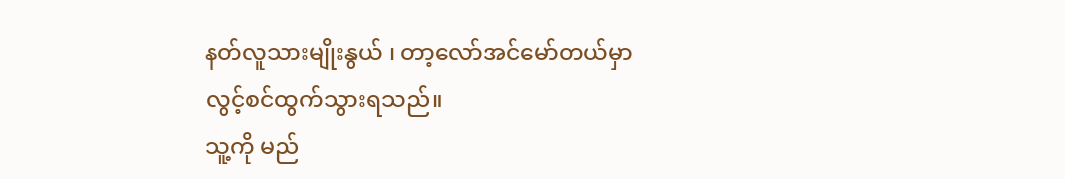နတ်လူသားမျိုးနွယ် ၊ တာ့လော်အင်မော်တယ်မှာ လွင့်စင်ထွက်သွားရသည်။
သူ့ကို မည်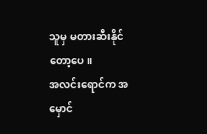သူမှ မတားဆီးနိုင်တော့ပေ။
အလင်းရောင်က အမှောင်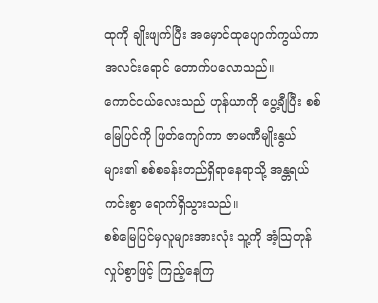ထုကို ချိုးဖျက်ပြီး အမှောင်ထုပျောက်ကွယ်ကာ အလင်းရောင် တောက်ပလောသည်။
ကောင်ငယ်လေးသည် ဟုန်ယာကို ပွေ့ချီပြီး စစ်မြေပြင်ကို ဖြတ်ကျော်ကာ ဇာမဏီမျိုးနွယ်များ၏ စစ်စခန်းတည်ရှိရာနေရာသို့ အန္တရယ်ကင်းစွာ ရောက်ရှိသွားသည်။
စစ်မြေပြင်မှလူများအားလုံး သူ့ကို အံ့သြတုန်လှုပ်စွာဖြင့် ကြည့်နေကြ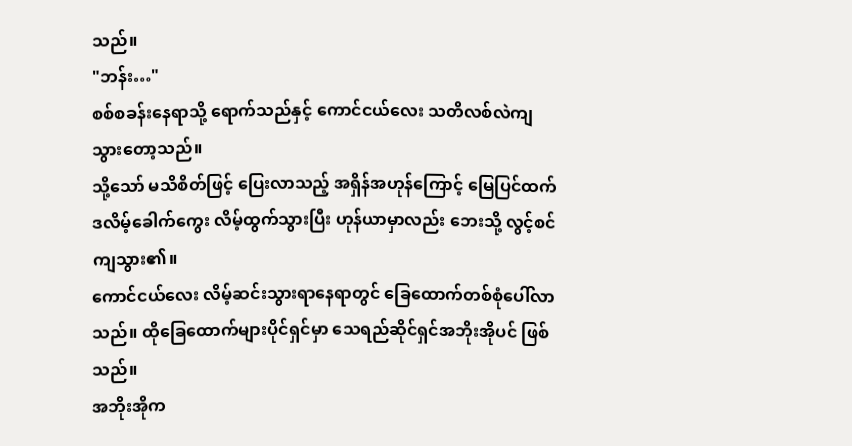သည်။
"ဘန်း…"
စစ်စခန်းနေရာသို့ ရောက်သည်နှင့် ကောင်ငယ်လေး သတိလစ်လဲကျသွားတော့သည်။
သို့သော် မသိစိတ်ဖြင့် ပြေးလာသည့် အရှိန်အဟုန်ကြောင့် မြေပြင်ထက် ဒလိမ့်ခေါက်ကွေး လိမ့်ထွက်သွားပြီး ဟုန်ယာမှာလည်း ဘေးသို့ လွင့်စင်ကျသွား၏။
ကောင်ငယ်လေး လိမ့်ဆင်းသွားရာနေရာတွင် ခြေထောက်တစ်စုံပေါ်လာသည်။ ထိုခြေထောက်များပိုင်ရှင်မှာ သေရည်ဆိုင်ရှင်အဘိုးအိုပင် ဖြစ်သည်။
အဘိုးအိုက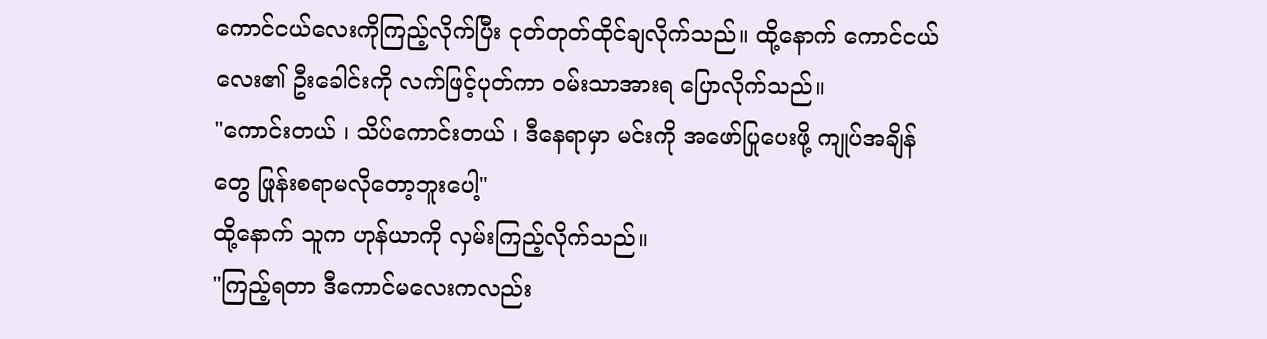ကောင်ငယ်လေးကိုကြည့်လိုက်ပြီး ငုတ်တုတ်ထိုင်ချလိုက်သည်။ ထို့နောက် ကောင်ငယ်လေး၏ ဦးခေါင်းကို လက်ဖြင့်ပုတ်ကာ ဝမ်းသာအားရ ပြောလိုက်သည်။
"ကောင်းတယ် ၊ သိပ်ကောင်းတယ် ၊ ဒီနေရာမှာ မင်းကို အဖော်ပြုပေးဖို့ ကျုပ်အချိန်တွေ ဖြုန်းစရာမလိုတော့ဘူးပေါ့"
ထို့နောက် သူက ဟုန်ယာကို လှမ်းကြည့်လိုက်သည်။
"ကြည့်ရတာ ဒီကောင်မလေးကလည်း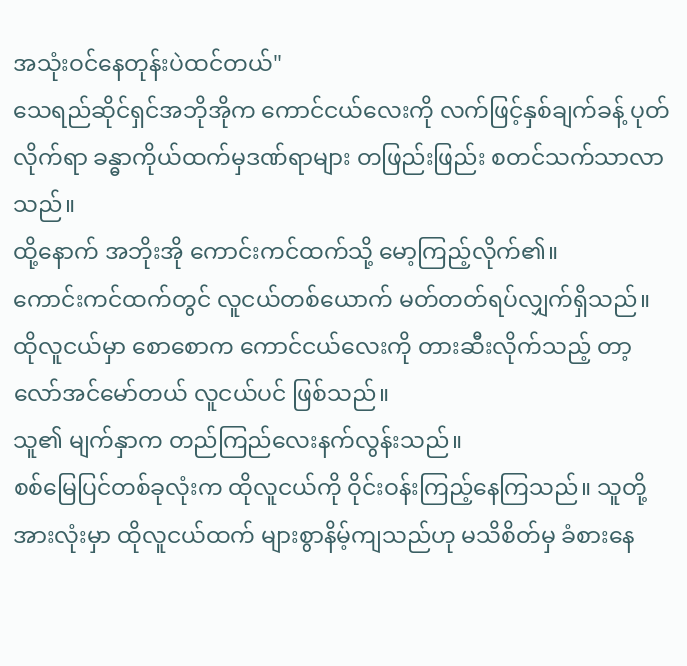အသုံးဝင်နေတုန်းပဲထင်တယ်"
သေရည်ဆိုင်ရှင်အဘိုအိုက ကောင်ငယ်လေးကို လက်ဖြင့်နှစ်ချက်ခန့် ပုတ်လိုက်ရာ ခန္ဓာကိုယ်ထက်မှဒဏ်ရာများ တဖြည်းဖြည်း စတင်သက်သာလာသည်။
ထို့နောက် အဘိုးအို ကောင်းကင်ထက်သို့ မော့ကြည့်လိုက်၏။
ကောင်းကင်ထက်တွင် လူငယ်တစ်ယောက် မတ်တတ်ရပ်လျှက်ရှိသည်။ ထိုလူငယ်မှာ စောစောက ကောင်ငယ်လေးကို တားဆီးလိုက်သည့် တာ့လော်အင်မော်တယ် လူငယ်ပင် ဖြစ်သည်။
သူ၏ မျက်နှာက တည်ကြည်လေးနက်လွန်းသည်။
စစ်မြေပြင်တစ်ခုလုံးက ထိုလူငယ်ကို ဝိုင်းဝန်းကြည့်နေကြသည်။ သူတို့အားလုံးမှာ ထိုလူငယ်ထက် များစွာနိမ့်ကျသည်ဟု မသိစိတ်မှ ခံစားနေ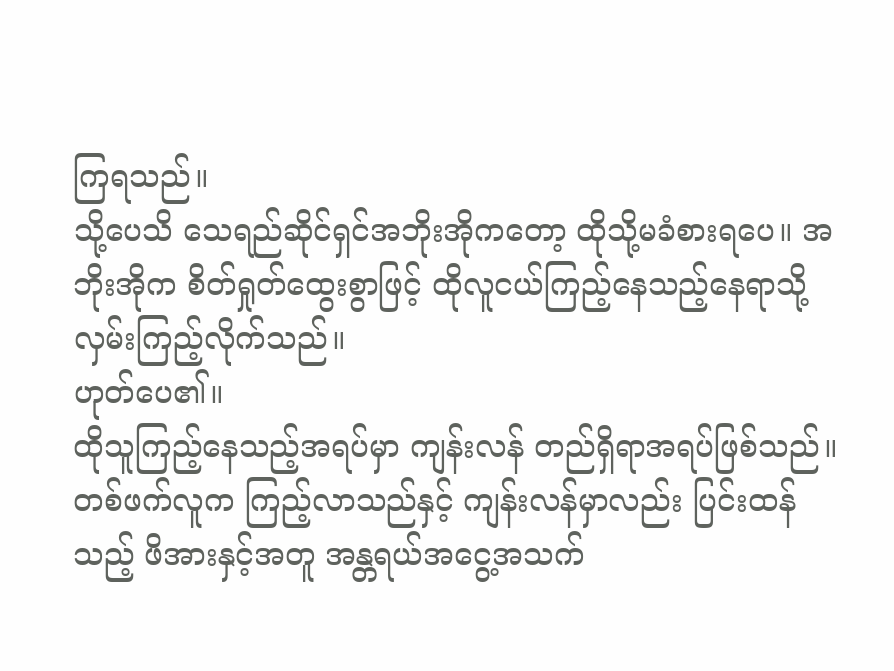ကြရသည်။
သို့ပေသိ သေရည်ဆိုင်ရှင်အဘိုးအိုကတော့ ထိုသို့မခံစားရပေ။ အဘိုးအိုက စိတ်ရှုတ်ထွေးစွာဖြင့် ထိုလူငယ်ကြည့်နေသည့်နေရာသို့ လှမ်းကြည့်လိုက်သည်။
ဟုတ်ပေ၏။
ထိုသူကြည့်နေသည့်အရပ်မှာ ကျန်းလန် တည်ရှိရာအရပ်ဖြစ်သည်။
တစ်ဖက်လူက ကြည့်လာသည်နှင့် ကျန်းလန်မှာလည်း ပြင်းထန်သည့် ဖိအားနှင့်အတူ အန္တရယ်အငွေ့အသက်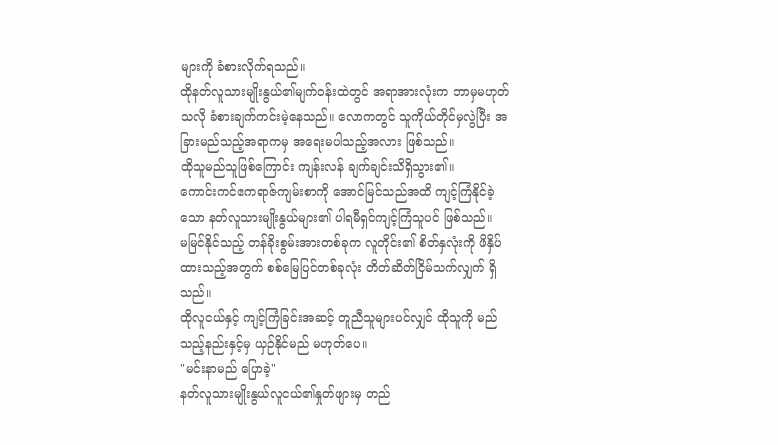များကို ခံစားလိုက်ရသည်။
ထိုနတ်လူသားမျိုးနွယ်၏မျက်ဝန်းထဲတွင် အရာအားလုံးက ဘာမှမဟုတ်သလို ခံစားချက်ကင်းမဲ့နေသည်။ လောကတွင် သူကိုယ်တိုင်မှလွဲပြီး အခြားမည်သည့်အရာကမှ အရေးမပါသည့်အလား ဖြစ်သည်။
ထိုသူမည်သူဖြစ်ကြောင်း ကျန်းလန် ချက်ချင်းသိရှိသွား၏။
ကောင်းကင်ဧကရာဇ်ကျမ်းစာကို အောင်မြင်သည်အထိ ကျင့်ကြံနိုင်ခဲ့သော နတ်လူသားမျိုးနွယ်များ၏ ပါရမီရှင်ကျင့်ကြံသူပင် ဖြစ်သည်။
မမြင်နိုင်သည့် တန်ခိုးစွမ်းအားတစ်ခုက လူတိုင်း၏ စိတ်နှလုံးကို ဖိနှိပ်ထားသည့်အတွက် စစ်မြေပြင်တစ်ခုလုံး တိတ်ဆိတ်ငြိမ်သက်လျှက် ရှိသည်။
ထိုလူငယ်နှင့် ကျင့်ကြံခြင်းအဆင့် တူညီသူများပင်လျှင် ထိုသူကို မည်သည့်နည်းနှင့်မှ ယှဉ်နိုင်မည် မဟုတ်ပေ။
"မင်းနာမည် ပြောခဲ့"
နတ်လူသားမျိုးနွယ်လူငယ်၏နှုတ်ဖျားမှ တည်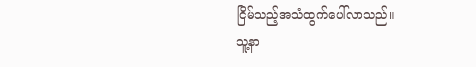ငြိမ်သည့်အသံထွက်ပေါ်လာသည်။
သူ့နာ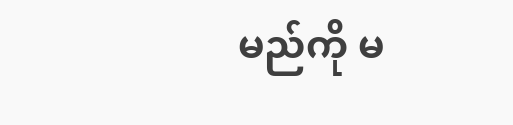မည်ကို မ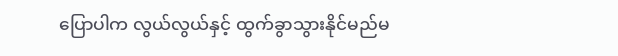ပြောပါက လွယ်လွယ်နှင့် ထွက်ခွာသွားနိုင်မည်မ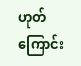ဟုတ်ကြောင်း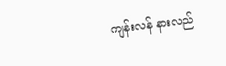ကျန်းလန် နားလည်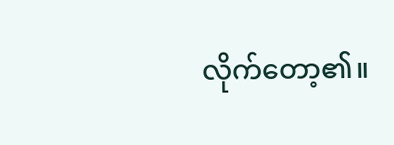လိုက်တော့၏။